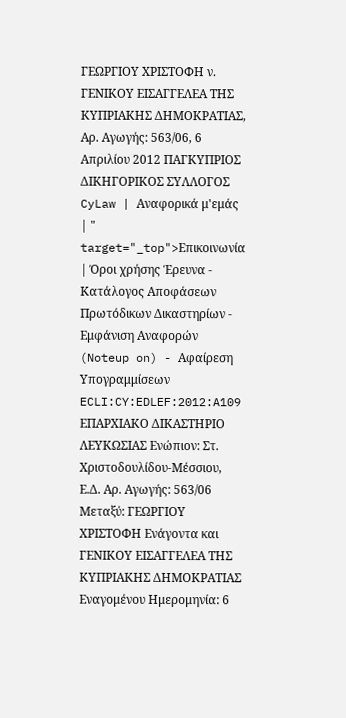ΓΕΩΡΓΙΟΥ ΧΡΙΣΤΟΦΗ ν. ΓΕΝΙΚΟΥ ΕΙΣΑΓΓΕΛΕΑ ΤΗΣ ΚΥΠΡΙΑΚΗΣ ΔΗΜΟΚΡΑΤΙΑΣ, Αρ. Αγωγής: 563/06, 6 Απριλίου 2012 ΠΑΓΚΥΠΡΙΟΣ ΔΙΚΗΓΟΡΙΚΟΣ ΣΥΛΛΟΓΟΣ CyLaw | Αναφορικά μ'εμάς | " target="_top">Επικοινωνία | Όροι χρήσης Έρευνα - Κατάλογος Αποφάσεων Πρωτόδικων Δικαστηρίων - Εμφάνιση Αναφορών (Noteup on) - Αφαίρεση Υπογραμμίσεων ECLI:CY:EDLEF:2012:A109 ΕΠΑΡΧΙΑΚΟ ΔΙΚΑΣΤΗΡΙΟ ΛΕΥΚΩΣΙΑΣ Ενώπιον: Στ. Χριστοδουλίδου-Μέσσιου, Ε.Δ. Αρ. Αγωγής: 563/06 Μεταξύ: ΓΕΩΡΓΙΟΥ ΧΡΙΣΤΟΦΗ Ενάγοντα και ΓΕΝΙΚΟΥ ΕΙΣΑΓΓΕΛΕΑ ΤΗΣ ΚΥΠΡΙΑΚΗΣ ΔΗΜΟΚΡΑΤΙΑΣ Εναγομένου Ημερομηνία: 6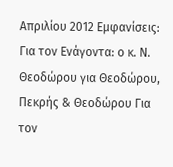Απριλίου 2012 Εμφανίσεις: Για τον Ενάγοντα: ο κ. Ν. Θεοδώρου για Θεοδώρου, Πεκρής & Θεοδώρου Για τον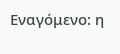Εναγόμενο: η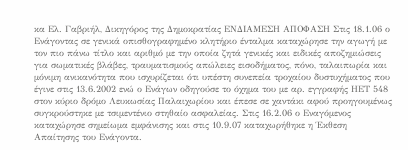κα Ελ. Γαβριήλ, Δικηγόρος της Δημοκρατίας ΕΝΔΙΑΜΕΣΗ ΑΠΟΦΑΣΗ Στις 18.1.06 ο Ενάγοντας σε γενικά οπισθογραφημένο κλητήριο ένταλμα καταχώρησε την αγωγή με τον πιο πάνω τίτλο και αριθμό με την οποία ζητά γενικές και ειδικές αποζημιώσεις για σωματικές βλάβες, τραυματισμούς απώλειες εισοδήματος, πόνο, ταλαιπωρία και μόνιμη ανικανότητα που ισχυρίζεται ότι υπέστη συνεπεία τροχαίου δυστυχήματος που έγινε στις 13.6.2002 ενώ ο Ενάγων οδηγούσε το όχημα του με αρ. εγγραφής ΗΕΤ 548 στον κύριο δρόμο Λευκωσίας Παλαιχωρίου και έπεσε σε χαντάκι αφού προηγουμένως συγκρούστηκε με τσιμεντένιο στηθαίο ασφαλείας. Στις 16.2.06 ο Εναγόμενος καταχώρησε σημείωμα εμφάνισης και στις 10.9.07 καταχωρήθηκε η Έκθεση Απαίτησης του Ενάγοντα.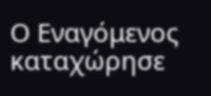Ο Εναγόμενος καταχώρησε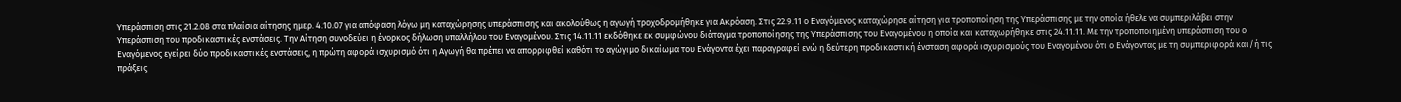Υπεράσπιση στις 21.2.08 στα πλαίσια αίτησης ημερ. 4.10.07 για απόφαση λόγω μη καταχώρησης υπεράσπισης και ακολούθως η αγωγή τροχοδρομήθηκε για Ακρόαση. Στις 22.9.11 ο Εναγόμενος καταχώρησε αίτηση για τροποποίηση της Υπεράσπισης με την οποία ήθελε να συμπεριλάβει στην Υπεράσπιση του προδικαστικές ενστάσεις. Την Αίτηση συνοδεύει η ένορκος δήλωση υπαλλήλου του Εναγομένου. Στις 14.11.11 εκδόθηκε εκ συμφώνου διάταγμα τροποποίησης της Υπεράσπισης του Εναγομένου η οποία και καταχωρήθηκε στις 24.11.11. Με την τροποποιημένη υπεράσπιση του ο Εναγόμενος εγείρει δύο προδικαστικές ενστάσεις, η πρώτη αφορά ισχυρισμό ότι η Αγωγή θα πρέπει να απορριφθεί καθότι το αγώγιμο δικαίωμα του Ενάγοντα έχει παραγραφεί ενώ η δεύτερη προδικαστική ένσταση αφορά ισχυρισμούς του Εναγομένου ότι ο Ενάγοντας με τη συμπεριφορά και/ή τις πράξεις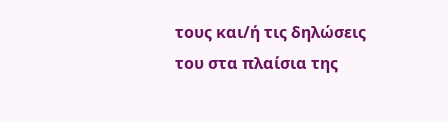τους και/ή τις δηλώσεις του στα πλαίσια της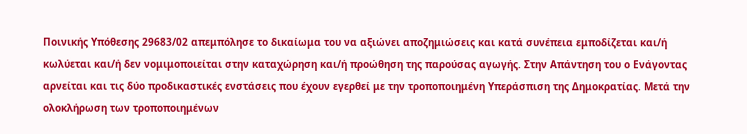Ποινικής Υπόθεσης 29683/02 απεμπόλησε το δικαίωμα του να αξιώνει αποζημιώσεις και κατά συνέπεια εμποδίζεται και/ή κωλύεται και/ή δεν νομιμοποιείται στην καταχώρηση και/ή προώθηση της παρούσας αγωγής. Στην Απάντηση του ο Ενάγοντας αρνείται και τις δύο προδικαστικές ενστάσεις που έχουν εγερθεί με την τροποποιημένη Υπεράσπιση της Δημοκρατίας. Μετά την ολοκλήρωση των τροποποιημένων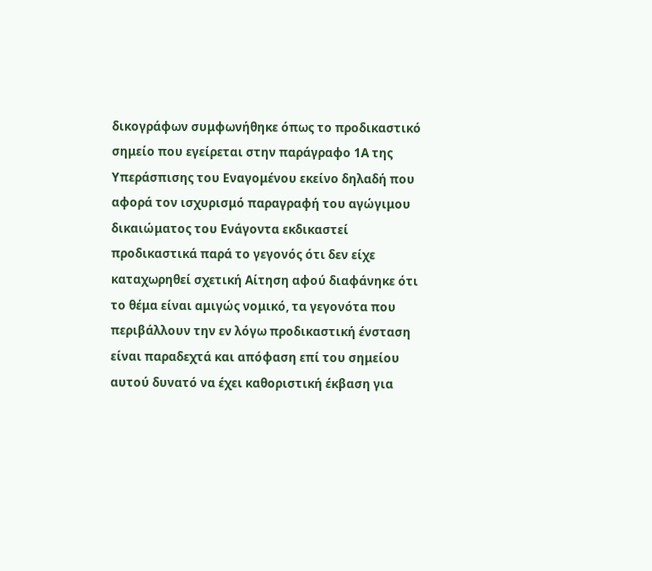δικογράφων συμφωνήθηκε όπως το προδικαστικό σημείο που εγείρεται στην παράγραφο 1Α της Υπεράσπισης του Εναγομένου εκείνο δηλαδή που αφορά τον ισχυρισμό παραγραφή του αγώγιμου δικαιώματος του Ενάγοντα εκδικαστεί προδικαστικά παρά το γεγονός ότι δεν είχε καταχωρηθεί σχετική Αίτηση αφού διαφάνηκε ότι το θέμα είναι αμιγώς νομικό, τα γεγονότα που περιβάλλουν την εν λόγω προδικαστική ένσταση είναι παραδεχτά και απόφαση επί του σημείου αυτού δυνατό να έχει καθοριστική έκβαση για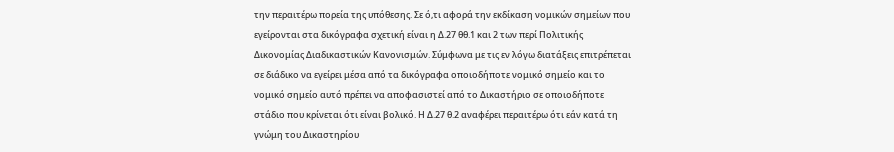την περαιτέρω πορεία της υπόθεσης. Σε ό,τι αφορά την εκδίκαση νομικών σημείων που εγείρονται στα δικόγραφα σχετική είναι η Δ.27 θθ.1 και 2 των περί Πολιτικής Δικονομίας Διαδικαστικών Κανονισμών. Σύμφωνα με τις εν λόγω διατάξεις επιτρέπεται σε διάδικο να εγείρει μέσα από τα δικόγραφα οποιοδήποτε νομικό σημείο και το νομικό σημείο αυτό πρέπει να αποφασιστεί από το Δικαστήριο σε οποιοδήποτε στάδιο που κρίνεται ότι είναι βολικό. Η Δ.27 θ.2 αναφέρει περαιτέρω ότι εάν κατά τη γνώμη του Δικαστηρίου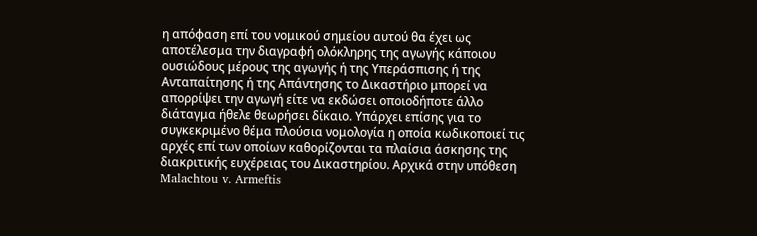η απόφαση επί του νομικού σημείου αυτού θα έχει ως αποτέλεσμα την διαγραφή ολόκληρης της αγωγής κάποιου ουσιώδους μέρους της αγωγής ή της Υπεράσπισης ή της Ανταπαίτησης ή της Απάντησης το Δικαστήριο μπορεί να απορρίψει την αγωγή είτε να εκδώσει οποιοδήποτε άλλο διάταγμα ήθελε θεωρήσει δίκαιο. Υπάρχει επίσης για το συγκεκριμένο θέμα πλούσια νομολογία η οποία κωδικοποιεί τις αρχές επί των οποίων καθορίζονται τα πλαίσια άσκησης της διακριτικής ευχέρειας του Δικαστηρίου. Αρχικά στην υπόθεση Malachtou v. Armeftis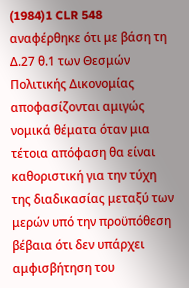(1984)1 CLR 548 αναφέρθηκε ότι με βάση τη Δ.27 θ.1 των Θεσμών Πολιτικής Δικονομίας αποφασίζονται αμιγώς νομικά θέματα όταν μια τέτοια απόφαση θα είναι καθοριστική για την τύχη της διαδικασίας μεταξύ των μερών υπό την προϋπόθεση βέβαια ότι δεν υπάρχει αμφισβήτηση του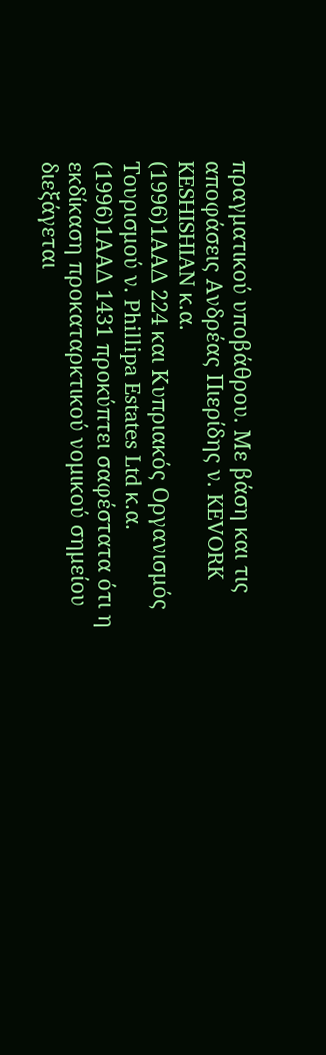πραγματικού υποβάθρου. Με βάση και τις αποφάσεις Ανδρέας Πιερίδης ν. KEVORK KESHISHIAN κ.α.
(1996)1ΑΑΔ 224 και Κυπριακός Οργανισμός Τουρισμού ν. Phillipa Estates Ltd κ.α.
(1996)1ΑΑΔ 1431 προκύπτει σαφέστατα ότι η εκδίκαση προκαταρκτικού νομικού σημείου διεξάγεται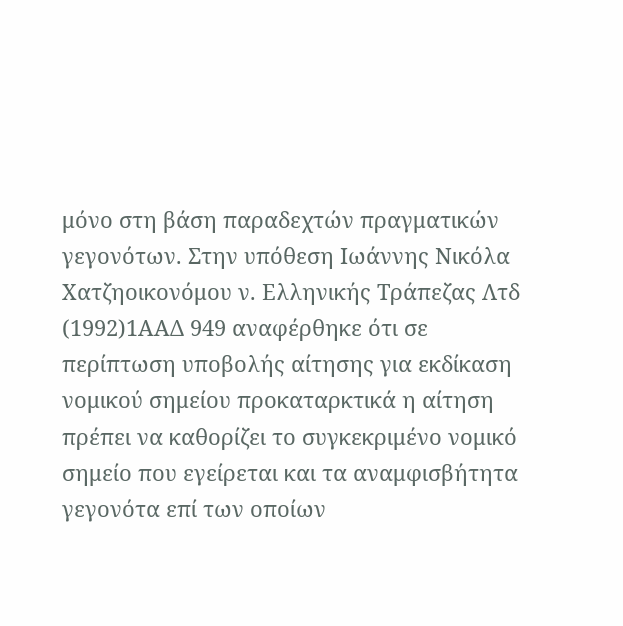μόνο στη βάση παραδεχτών πραγματικών γεγονότων. Στην υπόθεση Ιωάννης Νικόλα Χατζηοικονόμου ν. Ελληνικής Τράπεζας Λτδ
(1992)1ΑΑΔ 949 αναφέρθηκε ότι σε περίπτωση υποβολής αίτησης για εκδίκαση νομικού σημείου προκαταρκτικά η αίτηση πρέπει να καθορίζει το συγκεκριμένο νομικό σημείο που εγείρεται και τα αναμφισβήτητα γεγονότα επί των οποίων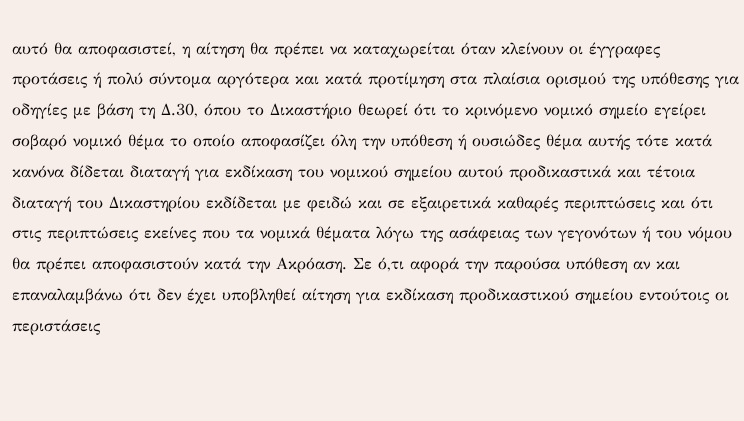αυτό θα αποφασιστεί, η αίτηση θα πρέπει να καταχωρείται όταν κλείνουν οι έγγραφες προτάσεις ή πολύ σύντομα αργότερα και κατά προτίμηση στα πλαίσια ορισμού της υπόθεσης για οδηγίες με βάση τη Δ.30, όπου το Δικαστήριο θεωρεί ότι το κρινόμενο νομικό σημείο εγείρει σοβαρό νομικό θέμα το οποίο αποφασίζει όλη την υπόθεση ή ουσιώδες θέμα αυτής τότε κατά κανόνα δίδεται διαταγή για εκδίκαση του νομικού σημείου αυτού προδικαστικά και τέτοια διαταγή του Δικαστηρίου εκδίδεται με φειδώ και σε εξαιρετικά καθαρές περιπτώσεις και ότι στις περιπτώσεις εκείνες που τα νομικά θέματα λόγω της ασάφειας των γεγονότων ή του νόμου θα πρέπει αποφασιστούν κατά την Ακρόαση. Σε ό,τι αφορά την παρούσα υπόθεση αν και επαναλαμβάνω ότι δεν έχει υποβληθεί αίτηση για εκδίκαση προδικαστικού σημείου εντούτοις οι περιστάσεις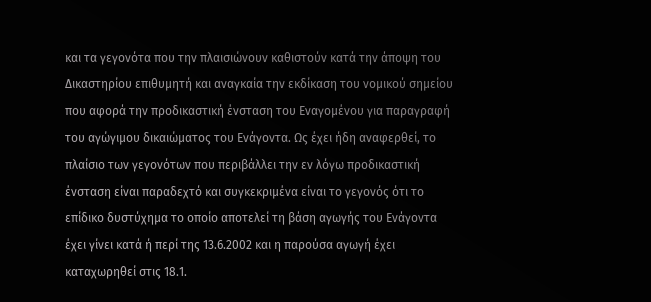και τα γεγονότα που την πλαισιώνουν καθιστούν κατά την άποψη του Δικαστηρίου επιθυμητή και αναγκαία την εκδίκαση του νομικού σημείου που αφορά την προδικαστική ένσταση του Εναγομένου για παραγραφή του αγώγιμου δικαιώματος του Ενάγοντα. Ως έχει ήδη αναφερθεί, το πλαίσιο των γεγονότων που περιβάλλει την εν λόγω προδικαστική ένσταση είναι παραδεχτό και συγκεκριμένα είναι το γεγονός ότι το επίδικο δυστύχημα το οποίο αποτελεί τη βάση αγωγής του Ενάγοντα έχει γίνει κατά ή περί της 13.6.2002 και η παρούσα αγωγή έχει καταχωρηθεί στις 18.1.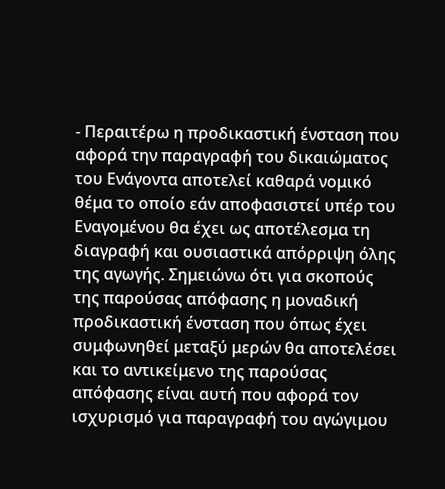- Περαιτέρω η προδικαστική ένσταση που αφορά την παραγραφή του δικαιώματος του Ενάγοντα αποτελεί καθαρά νομικό θέμα το οποίο εάν αποφασιστεί υπέρ του Εναγομένου θα έχει ως αποτέλεσμα τη διαγραφή και ουσιαστικά απόρριψη όλης της αγωγής. Σημειώνω ότι για σκοπούς της παρούσας απόφασης η μοναδική προδικαστική ένσταση που όπως έχει συμφωνηθεί μεταξύ μερών θα αποτελέσει και το αντικείμενο της παρούσας απόφασης είναι αυτή που αφορά τον ισχυρισμό για παραγραφή του αγώγιμου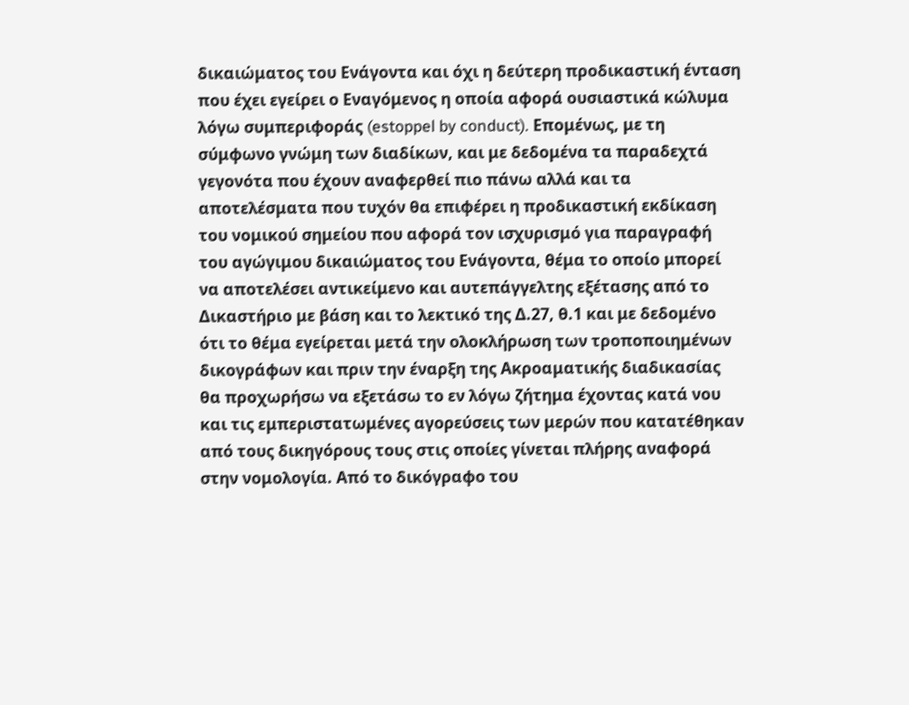δικαιώματος του Ενάγοντα και όχι η δεύτερη προδικαστική ένταση που έχει εγείρει ο Εναγόμενος η οποία αφορά ουσιαστικά κώλυμα λόγω συμπεριφοράς (estoppel by conduct). Επομένως, με τη σύμφωνο γνώμη των διαδίκων, και με δεδομένα τα παραδεχτά γεγονότα που έχουν αναφερθεί πιο πάνω αλλά και τα αποτελέσματα που τυχόν θα επιφέρει η προδικαστική εκδίκαση του νομικού σημείου που αφορά τον ισχυρισμό για παραγραφή του αγώγιμου δικαιώματος του Ενάγοντα, θέμα το οποίο μπορεί να αποτελέσει αντικείμενο και αυτεπάγγελτης εξέτασης από το Δικαστήριο με βάση και το λεκτικό της Δ.27, θ.1 και με δεδομένο ότι το θέμα εγείρεται μετά την ολοκλήρωση των τροποποιημένων δικογράφων και πριν την έναρξη της Ακροαματικής διαδικασίας θα προχωρήσω να εξετάσω το εν λόγω ζήτημα έχοντας κατά νου και τις εμπεριστατωμένες αγορεύσεις των μερών που κατατέθηκαν από τους δικηγόρους τους στις οποίες γίνεται πλήρης αναφορά στην νομολογία. Από το δικόγραφο του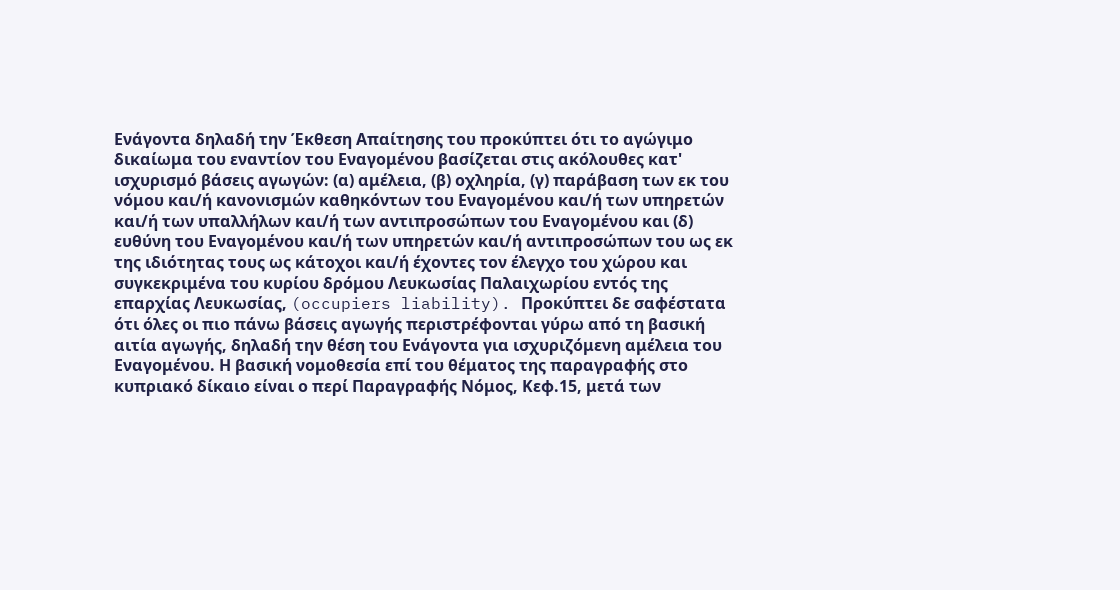Ενάγοντα δηλαδή την Έκθεση Απαίτησης του προκύπτει ότι το αγώγιμο δικαίωμα του εναντίον του Εναγομένου βασίζεται στις ακόλουθες κατ' ισχυρισμό βάσεις αγωγών: (α) αμέλεια, (β) οχληρία, (γ) παράβαση των εκ του νόμου και/ή κανονισμών καθηκόντων του Εναγομένου και/ή των υπηρετών και/ή των υπαλλήλων και/ή των αντιπροσώπων του Εναγομένου και (δ) ευθύνη του Εναγομένου και/ή των υπηρετών και/ή αντιπροσώπων του ως εκ της ιδιότητας τους ως κάτοχοι και/ή έχοντες τον έλεγχο του χώρου και συγκεκριμένα του κυρίου δρόμου Λευκωσίας Παλαιχωρίου εντός της επαρχίας Λευκωσίας, (occupiers liability). Προκύπτει δε σαφέστατα ότι όλες οι πιο πάνω βάσεις αγωγής περιστρέφονται γύρω από τη βασική αιτία αγωγής, δηλαδή την θέση του Ενάγοντα για ισχυριζόμενη αμέλεια του Εναγομένου. Η βασική νομοθεσία επί του θέματος της παραγραφής στο κυπριακό δίκαιο είναι ο περί Παραγραφής Νόμος, Κεφ.15, μετά των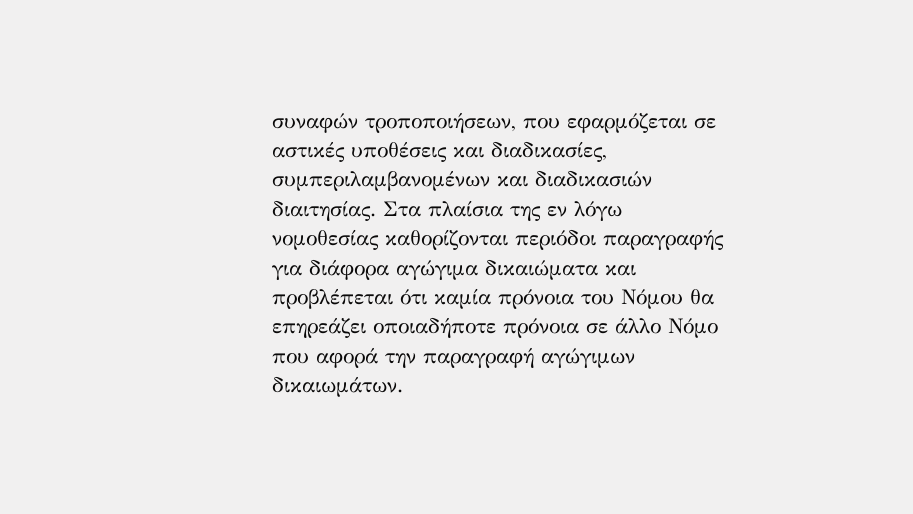συναφών τροποποιήσεων, που εφαρμόζεται σε αστικές υποθέσεις και διαδικασίες, συμπεριλαμβανομένων και διαδικασιών διαιτησίας. Στα πλαίσια της εν λόγω νομοθεσίας καθορίζονται περιόδοι παραγραφής για διάφορα αγώγιμα δικαιώματα και προβλέπεται ότι καμία πρόνοια του Νόμου θα επηρεάζει οποιαδήποτε πρόνοια σε άλλο Νόμο που αφορά την παραγραφή αγώγιμων δικαιωμάτων.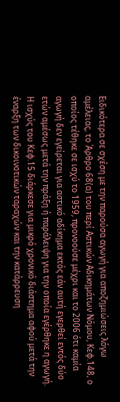Ειδικότερα σε σχέση με την παρούσα αγωγή για αποζημιώσεις λόγω αμέλειας, το Άρθρο 68(α) του περί Αστικών Αδικημάτων Νόμου, Κεφ.148, ο οποίος τέθηκε σε ισχύ το 1959, προνοούσε μέχρι και το 2006 ότι καμία αγωγή δεν εγείρεται για αστικό αδίκημα εκτός εάν αυτή εγερθεί εντός δύο ετών αμέσως μετά την πράξη ή παράλειψη για την οποία εγέρθηκε η αγωγή. Η ισχύς του Κεφ.15 διάρκεσε για μικρό χρονικό διάστημα αφού μετά την έναρξη των δικοινοτικών ταραχών και την κατάρρευση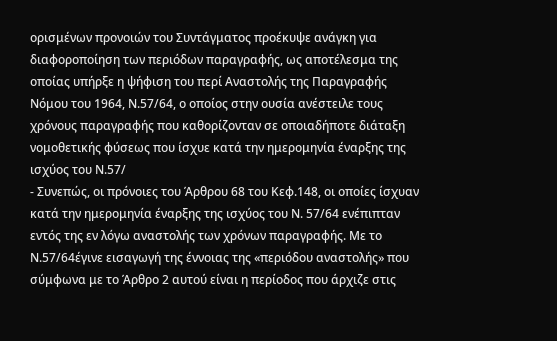ορισμένων προνοιών του Συντάγματος προέκυψε ανάγκη για διαφοροποίηση των περιόδων παραγραφής, ως αποτέλεσμα της οποίας υπήρξε η ψήφιση του περί Αναστολής της Παραγραφής Νόμου του 1964, Ν.57/64, ο οποίος στην ουσία ανέστειλε τους χρόνους παραγραφής που καθορίζονταν σε οποιαδήποτε διάταξη νομοθετικής φύσεως που ίσχυε κατά την ημερομηνία έναρξης της ισχύος του Ν.57/
- Συνεπώς, οι πρόνοιες του Άρθρου 68 του Κεφ.148, οι οποίες ίσχυαν κατά την ημερομηνία έναρξης της ισχύος του Ν. 57/64 ενέπιπταν εντός της εν λόγω αναστολής των χρόνων παραγραφής. Με το Ν.57/64έγινε εισαγωγή της έννοιας της «περιόδου αναστολής» που σύμφωνα με το Άρθρο 2 αυτού είναι η περίοδος που άρχιζε στις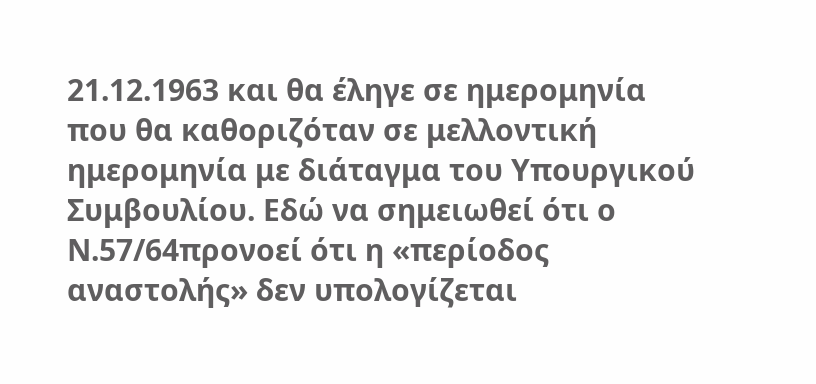21.12.1963 και θα έληγε σε ημερομηνία που θα καθοριζόταν σε μελλοντική ημερομηνία με διάταγμα του Υπουργικού Συμβουλίου. Εδώ να σημειωθεί ότι ο Ν.57/64προνοεί ότι η «περίοδος αναστολής» δεν υπολογίζεται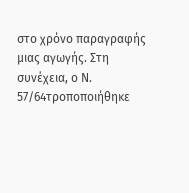στο χρόνο παραγραφής μιας αγωγής. Στη συνέχεια, ο Ν. 57/64τροποποιήθηκε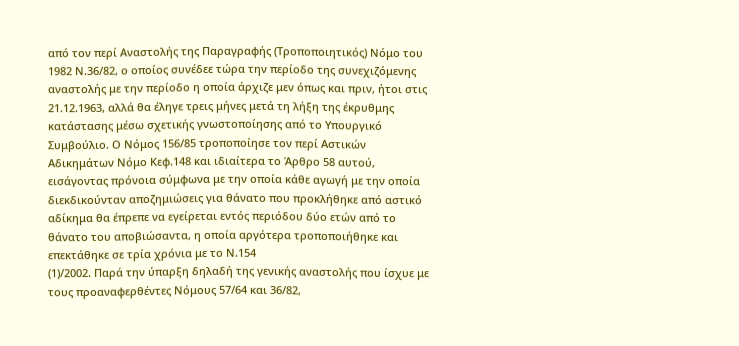από τον περί Αναστολής της Παραγραφής (Τροποποιητικός) Νόμο του 1982 Ν.36/82, ο οποίος συνέδεε τώρα την περίοδο της συνεχιζόμενης αναστολής με την περίοδο η οποία άρχιζε μεν όπως και πριν, ήτοι στις 21.12.1963, αλλά θα έληγε τρεις μήνες μετά τη λήξη της έκρυθμης κατάστασης μέσω σχετικής γνωστοποίησης από το Υπουργικό Συμβούλιο. Ο Νόμος 156/85 τροποποίησε τον περί Αστικών Αδικημάτων Νόμο Κεφ.148 και ιδιαίτερα το Άρθρο 58 αυτού, εισάγοντας πρόνοια σύμφωνα με την οποία κάθε αγωγή με την οποία διεκδικούνταν αποζημιώσεις για θάνατο που προκλήθηκε από αστικό αδίκημα θα έπρεπε να εγείρεται εντός περιόδου δύο ετών από το θάνατο του αποβιώσαντα, η οποία αργότερα τροποποιήθηκε και επεκτάθηκε σε τρία χρόνια με το Ν.154
(1)/2002. Παρά την ύπαρξη δηλαδή της γενικής αναστολής που ίσχυε με τους προαναφερθέντες Νόμους 57/64 και 36/82,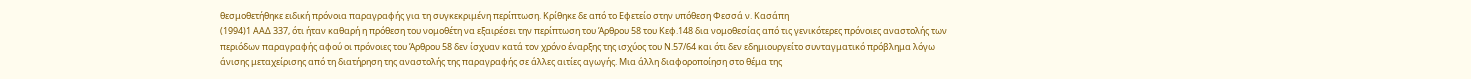θεσμοθετήθηκε ειδική πρόνοια παραγραφής για τη συγκεκριμένη περίπτωση. Κρίθηκε δε από το Εφετείο στην υπόθεση Φεσσά ν. Κασάπη
(1994)1 ΑΑΔ 337, ότι ήταν καθαρή η πρόθεση του νομοθέτη να εξαιρέσει την περίπτωση του Άρθρου 58 του Κεφ.148 δια νομοθεσίας από τις γενικότερες πρόνοιες αναστολής των περιόδων παραγραφής αφού οι πρόνοιες του Άρθρου 58 δεν ίσχυαν κατά τον χρόνο έναρξης της ισχύος του Ν.57/64 και ότι δεν εδημιουργείτο συνταγματικό πρόβλημα λόγω άνισης μεταχείρισης από τη διατήρηση της αναστολής της παραγραφής σε άλλες αιτίες αγωγής. Μια άλλη διαφοροποίηση στο θέμα της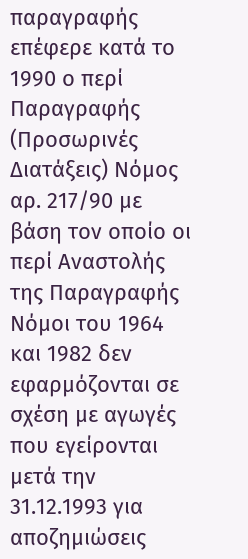παραγραφής επέφερε κατά το 1990 ο περί Παραγραφής (Προσωρινές Διατάξεις) Νόμος αρ. 217/90 με βάση τον οποίο οι περί Αναστολής της Παραγραφής Νόμοι του 1964 και 1982 δεν εφαρμόζονται σε σχέση με αγωγές που εγείρονται μετά την 31.12.1993 για αποζημιώσεις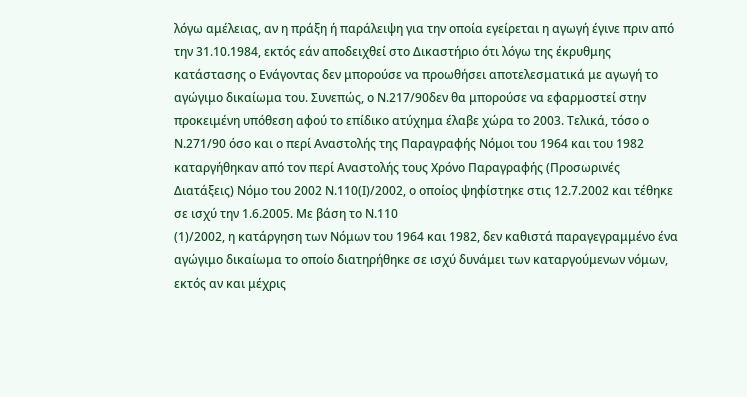λόγω αμέλειας, αν η πράξη ή παράλειψη για την οποία εγείρεται η αγωγή έγινε πριν από την 31.10.1984, εκτός εάν αποδειχθεί στο Δικαστήριο ότι λόγω της έκρυθμης κατάστασης ο Ενάγοντας δεν μπορούσε να προωθήσει αποτελεσματικά με αγωγή το αγώγιμο δικαίωμα του. Συνεπώς, ο Ν.217/90δεν θα μπορούσε να εφαρμοστεί στην προκειμένη υπόθεση αφού το επίδικο ατύχημα έλαβε χώρα το 2003. Τελικά, τόσο ο Ν.271/90 όσο και ο περί Αναστολής της Παραγραφής Νόμοι του 1964 και του 1982 καταργήθηκαν από τον περί Αναστολής τους Χρόνο Παραγραφής (Προσωρινές Διατάξεις) Νόμο του 2002 Ν.110(Ι)/2002, ο οποίος ψηφίστηκε στις 12.7.2002 και τέθηκε σε ισχύ την 1.6.2005. Με βάση το Ν.110
(1)/2002, η κατάργηση των Νόμων του 1964 και 1982, δεν καθιστά παραγεγραμμένο ένα αγώγιμο δικαίωμα το οποίο διατηρήθηκε σε ισχύ δυνάμει των καταργούμενων νόμων, εκτός αν και μέχρις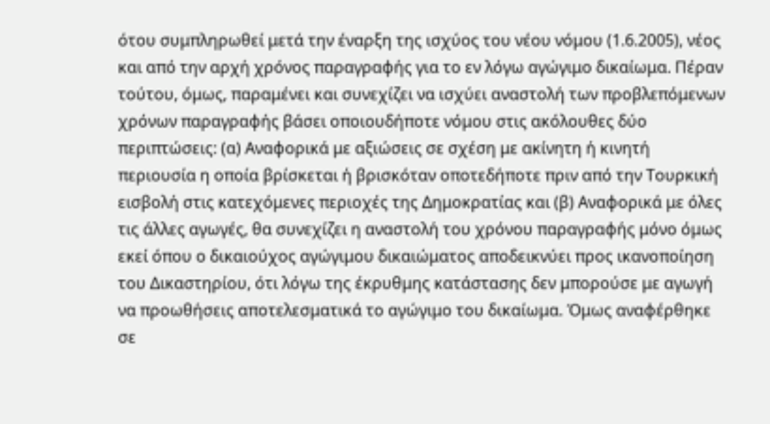ότου συμπληρωθεί μετά την έναρξη της ισχύος του νέου νόμου (1.6.2005), νέος και από την αρχή χρόνος παραγραφής για το εν λόγω αγώγιμο δικαίωμα. Πέραν τούτου, όμως, παραμένει και συνεχίζει να ισχύει αναστολή των προβλεπόμενων χρόνων παραγραφής βάσει οποιουδήποτε νόμου στις ακόλουθες δύο περιπτώσεις: (α) Αναφορικά με αξιώσεις σε σχέση με ακίνητη ή κινητή περιουσία η οποία βρίσκεται ή βρισκόταν οποτεδήποτε πριν από την Τουρκική εισβολή στις κατεχόμενες περιοχές της Δημοκρατίας και (β) Αναφορικά με όλες τις άλλες αγωγές, θα συνεχίζει η αναστολή του χρόνου παραγραφής μόνο όμως εκεί όπου ο δικαιούχος αγώγιμου δικαιώματος αποδεικνύει προς ικανοποίηση του Δικαστηρίου, ότι λόγω της έκρυθμης κατάστασης δεν μπορούσε με αγωγή να προωθήσεις αποτελεσματικά το αγώγιμο του δικαίωμα. Όμως αναφέρθηκε σε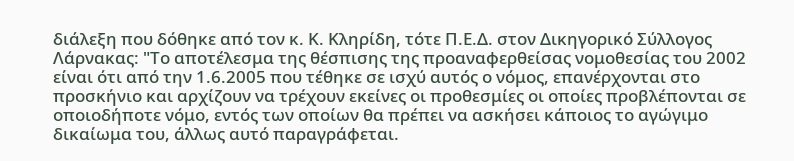διάλεξη που δόθηκε από τον κ. Κ. Κληρίδη, τότε Π.Ε.Δ. στον Δικηγορικό Σύλλογος Λάρνακας: "Το αποτέλεσμα της θέσπισης της προαναφερθείσας νομοθεσίας του 2002 είναι ότι από την 1.6.2005 που τέθηκε σε ισχύ αυτός ο νόμος, επανέρχονται στο προσκήνιο και αρχίζουν να τρέχουν εκείνες οι προθεσμίες οι οποίες προβλέπονται σε οποιοδήποτε νόμο, εντός των οποίων θα πρέπει να ασκήσει κάποιος το αγώγιμο δικαίωμα του, άλλως αυτό παραγράφεται.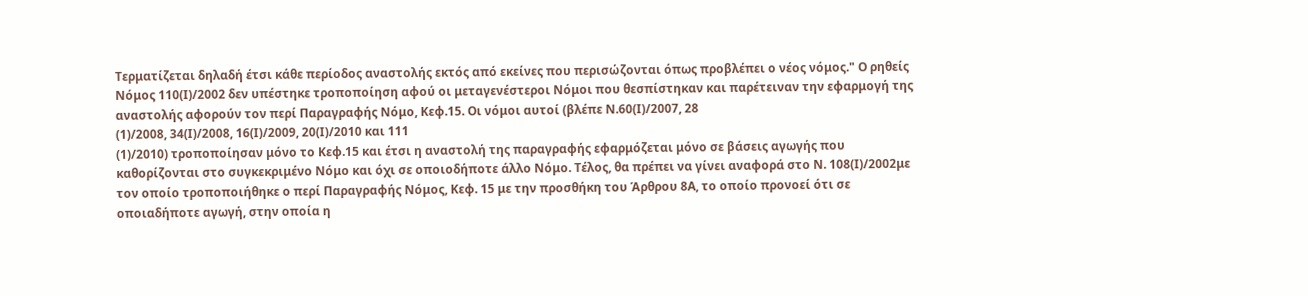Τερματίζεται δηλαδή έτσι κάθε περίοδος αναστολής εκτός από εκείνες που περισώζονται όπως προβλέπει ο νέος νόμος." Ο ρηθείς Νόμος 110(Ι)/2002 δεν υπέστηκε τροποποίηση αφού οι μεταγενέστεροι Νόμοι που θεσπίστηκαν και παρέτειναν την εφαρμογή της αναστολής αφορούν τον περί Παραγραφής Νόμο, Κεφ.15. Οι νόμοι αυτοί (βλέπε Ν.60(Ι)/2007, 28
(1)/2008, 34(Ι)/2008, 16(Ι)/2009, 20(Ι)/2010 και 111
(1)/2010) τροποποίησαν μόνο το Κεφ.15 και έτσι η αναστολή της παραγραφής εφαρμόζεται μόνο σε βάσεις αγωγής που καθορίζονται στο συγκεκριμένο Νόμο και όχι σε οποιοδήποτε άλλο Νόμο. Τέλος, θα πρέπει να γίνει αναφορά στο Ν. 108(Ι)/2002με τον οποίο τροποποιήθηκε ο περί Παραγραφής Νόμος, Κεφ. 15 με την προσθήκη του Άρθρου 8Α, το οποίο προνοεί ότι σε οποιαδήποτε αγωγή, στην οποία η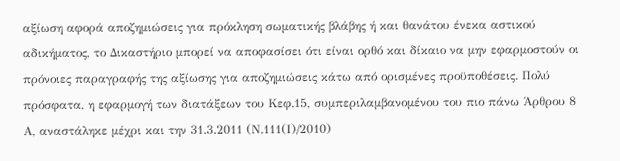αξίωση αφορά αποζημιώσεις για πρόκληση σωματικής βλάβης ή και θανάτου ένεκα αστικού αδικήματος, το Δικαστήριο μπορεί να αποφασίσει ότι είναι ορθό και δίκαιο να μην εφαρμοστούν οι πρόνοιες παραγραφής της αξίωσης για αποζημιώσεις κάτω από ορισμένες προϋποθέσεις. Πολύ πρόσφατα, η εφαρμογή των διατάξεων του Κεφ.15, συμπεριλαμβανομένου του πιο πάνω Άρθρου 8 Α, αναστάληκε μέχρι και την 31.3.2011 (Ν.111(Ι)/2010)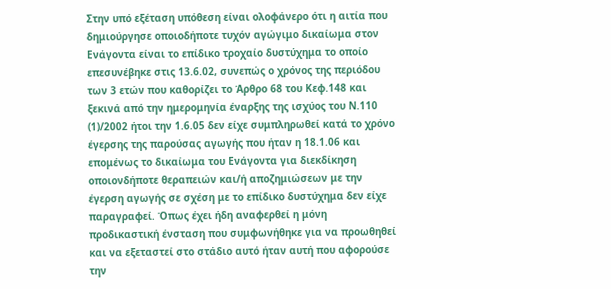Στην υπό εξέταση υπόθεση είναι ολοφάνερο ότι η αιτία που δημιούργησε οποιοδήποτε τυχόν αγώγιμο δικαίωμα στον Ενάγοντα είναι το επίδικο τροχαίο δυστύχημα το οποίο επεσυνέβηκε στις 13.6.02, συνεπώς ο χρόνος της περιόδου των 3 ετών που καθορίζει το Άρθρο 68 του Κεφ.148 και ξεκινά από την ημερομηνία έναρξης της ισχύος του Ν.110
(1)/2002 ήτοι την 1.6.05 δεν είχε συμπληρωθεί κατά το χρόνο έγερσης της παρούσας αγωγής που ήταν η 18.1.06 και επομένως το δικαίωμα του Ενάγοντα για διεκδίκηση οποιονδήποτε θεραπειών και/ή αποζημιώσεων με την έγερση αγωγής σε σχέση με το επίδικο δυστύχημα δεν είχε παραγραφεί. Όπως έχει ήδη αναφερθεί η μόνη προδικαστική ένσταση που συμφωνήθηκε για να προωθηθεί και να εξεταστεί στο στάδιο αυτό ήταν αυτή που αφορούσε την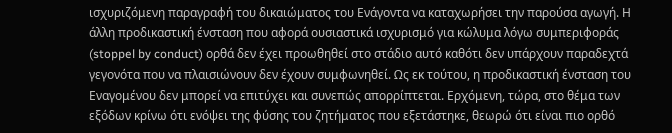ισχυριζόμενη παραγραφή του δικαιώματος του Ενάγοντα να καταχωρήσει την παρούσα αγωγή. Η άλλη προδικαστική ένσταση που αφορά ουσιαστικά ισχυρισμό για κώλυμα λόγω συμπεριφοράς (stoppel by conduct) ορθά δεν έχει προωθηθεί στο στάδιο αυτό καθότι δεν υπάρχουν παραδεχτά γεγονότα που να πλαισιώνουν δεν έχουν συμφωνηθεί. Ως εκ τούτου, η προδικαστική ένσταση του Εναγομένου δεν μπορεί να επιτύχει και συνεπώς απορρίπτεται. Ερχόμενη, τώρα, στο θέμα των εξόδων κρίνω ότι ενόψει της φύσης του ζητήματος που εξετάστηκε, θεωρώ ότι είναι πιο ορθό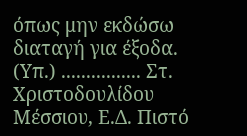όπως μην εκδώσω διαταγή για έξοδα. (Υπ.) ................ Στ. Χριστοδουλίδου Μέσσιου, Ε.Δ. Πιστό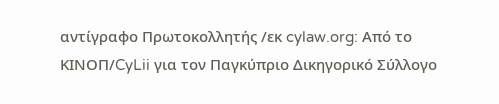αντίγραφο Πρωτοκολλητής /εκ cylaw.org: Από το ΚΙΝOΠ/CyLii για τον Παγκύπριο Δικηγορικό Σύλλογο